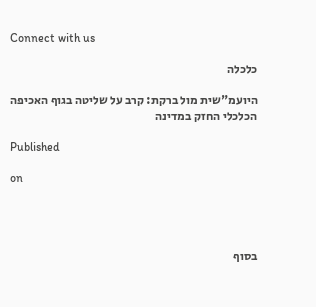Connect with us

כלכלה

היועמ"שית מול ברקת: קרב על שליטה בגוף האכיפה הכלכלי החזק במדינה

Published

on




בסוף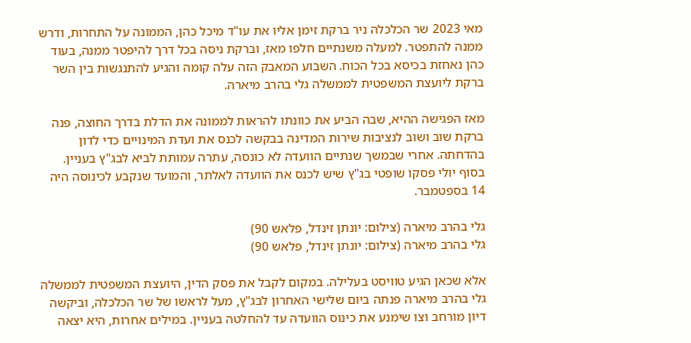מאי 2023 שר הכלכלה ניר ברקת זימן אליו את עו"ד מיכל כהן, הממונה על התחרות, ודרש ממנה להתפטר. למעלה משנתיים חלפו מאז, וברקת ניסה בכל דרך להיפטר ממנה, בעוד כהן נאחזת בכיסא בכל הכוח. השבוע המאבק הזה עלה קומה והגיע להתנגשות בין השר ברקת ליועצת המשפטית לממשלה גלי בהרב מיארה.

מאז הפגישה ההיא, שבה הביע את כוונתו להראות לממונה את הדלת בדרך החוצה, פנה ברקת שוב ושוב לנציבות שירות המדינה בבקשה לכנס את ועדת המינויים כדי לדון בהדחתה. אחרי שבמשך שנתיים הוועדה לא כונסה, עתרה עמותת לביא לבג"ץ בעניין. בסוף יולי פסקו שופטי בג"ץ שיש לכנס את הוועדה לאלתר, והמועד שנקבע לכינוסה היה 14 בספטמבר.

גלי בהרב מיארה (צילום: יונתן זינדל, פלאש 90)
גלי בהרב מיארה (צילום: יונתן זינדל, פלאש 90)

אלא שכאן הגיע טוויסט בעלילה. במקום לקבל את פסק הדין, היועצת המשפטית לממשלה גלי בהרב מיארה פנתה ביום שלישי האחרון לבג"ץ, מעל לראשו של שר הכלכלה, וביקשה דיון מורחב וצו שימנע את כינוס הוועדה עד להחלטה בעניין. במילים אחרות, היא יצאה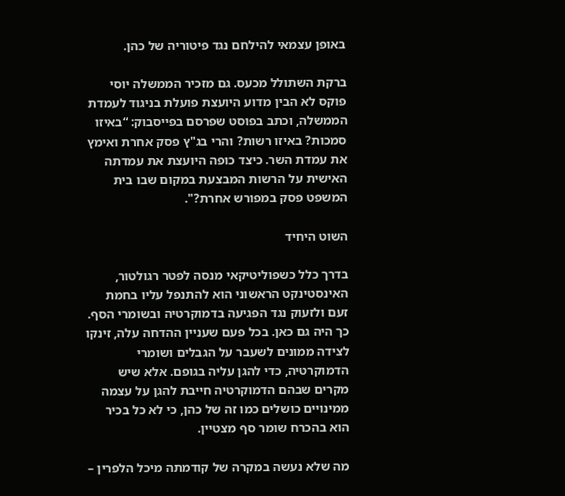באופן עצמאי להילחם נגד פיטוריה של כהן.

ברקת השתולל מכעס. גם מזכיר הממשלה יוסי פוקס לא הבין מדוע היועצת פועלת בניגוד לעמדת הממשלה, וכתב בפוסט שפרסם בפייסבוק: “באיזו סמכות? באיזו רשות? והרי בג"ץ פסק אחרת ואימץ את עמדת השר. כיצד כופה היועצת את עמדתה האישית על הרשות המבצעת במקום שבו בית המשפט פסק במפורש אחרת?".

השוט היחיד

בדרך כלל כשפוליטיקאי מנסה לפטר רגולטור, האינסטינקט הראשוני הוא להתנפל עליו בחמת זעם ולזעוק נגד הפגיעה בדמוקרטיה ובשומרי הסף. כך היה גם כאן. בכל פעם שעניין ההדחה עלה, זינקו לצידה ממונים לשעבר על הגבלים ושומרי הדמוקרטיה, כדי להגן עליה בגופם. אלא שיש מקרים שבהם הדמוקרטיה חייבת להגן על עצמה ממינויים כושלים כמו זה של כהן, כי לא כל בכיר הוא בהכרח שומר סף מצטיין.

מה שלא נעשה במקרה של קודמתה מיכל הלפרין –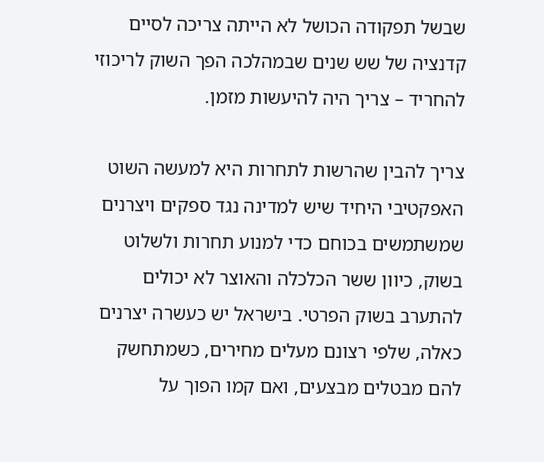שבשל תפקודה הכושל לא הייתה צריכה לסיים קדנציה של שש שנים שבמהלכה הפך השוק לריכוזי להחריד – צריך היה להיעשות מזמן.

צריך להבין שהרשות לתחרות היא למעשה השוט האפקטיבי היחיד שיש למדינה נגד ספקים ויצרנים שמשתמשים בכוחם כדי למנוע תחרות ולשלוט בשוק, כיוון ששר הכלכלה והאוצר לא יכולים להתערב בשוק הפרטי. בישראל יש כעשרה יצרנים כאלה, שלפי רצונם מעלים מחירים, כשמתחשק להם מבטלים מבצעים, ואם קמו הפוך על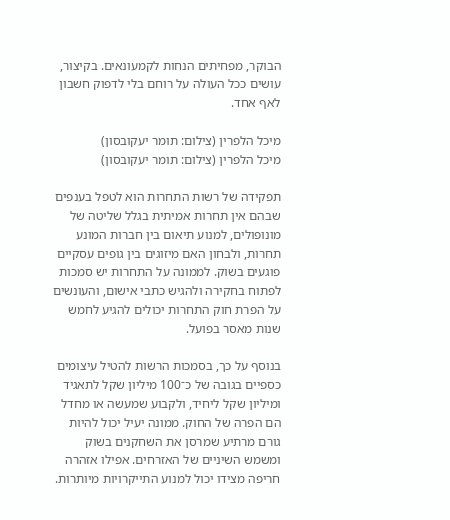הבוקר, מפחיתים הנחות לקמעונאים. בקיצור, עושים ככל העולה על רוחם בלי לדפוק חשבון לאף אחד.

מיכל הלפרין (צילום: תומר יעקובסון)
מיכל הלפרין (צילום: תומר יעקובסון)

תפקידה של רשות התחרות הוא לטפל בענפים שבהם אין תחרות אמיתית בגלל שליטה של מונופולים, למנוע תיאום בין חברות המונע תחרות, ולבחון האם מיזוגים בין גופים עסקיים פוגעים בשוק. לממונה על התחרות יש סמכות לפתוח בחקירה ולהגיש כתבי אישום, והעונשים על הפרת חוק התחרות יכולים להגיע לחמש שנות מאסר בפועל.

בנוסף על כך, בסמכות הרשות להטיל עיצומים כספיים בגובה של כ־100 מיליון שקל לתאגיד ומיליון שקל ליחיד, ולקבוע שמעשה או מחדל הם הפרה של החוק. ממונה יעיל יכול להיות גורם מרתיע שמרסן את השחקנים בשוק ומשמש השיניים של האזרחים. אפילו אזהרה חריפה מצידו יכול למנוע התייקרויות מיותרות.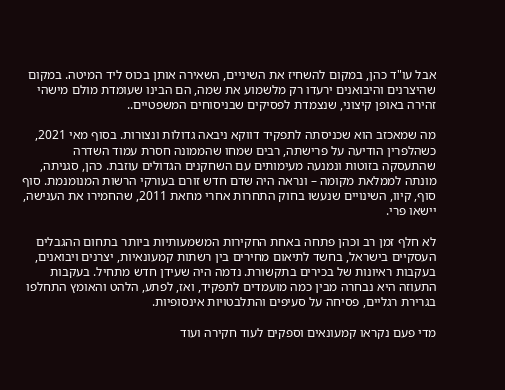אבל עו"ד כהן, במקום להשחיז את השיניים, השאירה אותן בכוס ליד המיטה. במקום שהיצרנים והיבואנים ירעדו רק מלשמוע את שמה, הם הבינו שעומדת מולם מישהי זהירה באופן קיצוני, שנצמדת לפסיקים שבניסוחים המשפטיים..

מה שמאכזב הוא שכניסתה לתפקיד דווקא ניבאה גדולות ונצורות. בסוף מאי 2021, כשהלפרין הודיעה על פרישתה, רבים שמחו שהממונה חסרת עמוד השדרה שהתעסקה בזוטות ונמנעה מעימותים עם השחקנים הגדולים עוזבת. כהן, סגניתה, מונתה לממלאת מקומה – ונראה היה שדם חדש זורם בעורקי הרשות המנומנמת. סוף סוף, קיוו, השינויים שנעשו בחוק התחרות אחרי מחאת 2011, שהחמירו את הענישה, יישאו פרי.

לא חלף זמן רב וכהן פתחה באחת החקירות המשמעותיות ביותר בתחום ההגבלים העסקיים בישראל, בחשד לתיאום מחירים בין רשתות קמעונאיות, יצרנים ויבואנים, בעקבות ראיונות של בכירים בתקשורת. נדמה היה שעידן חדש מתחיל. בעקבות התעוזה היא נבחרה מבין כמה מועמדים לתפקיד, ואז, לפתע, הלהט והאומץ התחלפו בגרירת רגליים, פסיחה על סעיפים והתלבטויות אינסופיות.

מדי פעם נקראו קמעונאים וספקים לעוד חקירה ועוד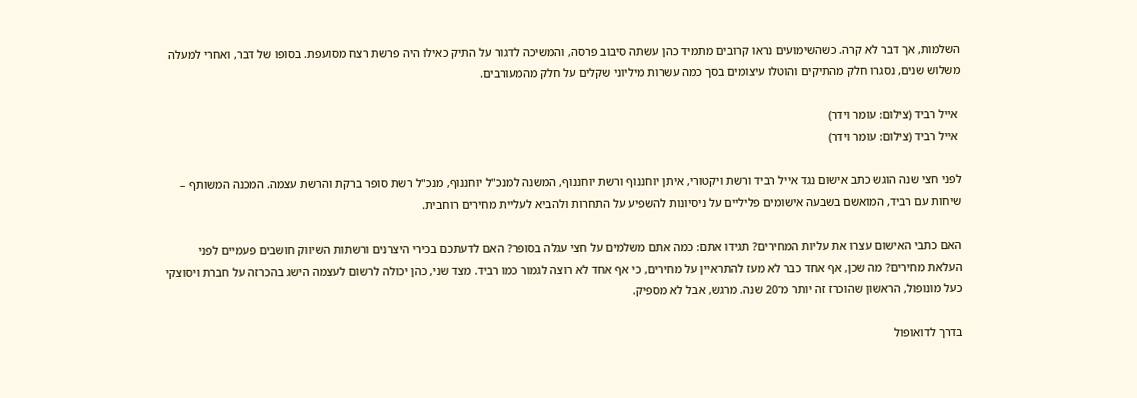השלמות, אך דבר לא קרה. כשהשימועים נראו קרובים מתמיד כהן עשתה סיבוב פרסה, והמשיכה לדגור על התיק כאילו היה פרשת רצח מסועפת. בסופו של דבר, ואחרי למעלה משלוש שנים, נסגרו חלק מהתיקים והוטלו עיצומים בסך כמה עשרות מיליוני שקלים על חלק מהמעורבים.

 אייל רביד (צילום: עומר וידר)
 אייל רביד (צילום: עומר וידר)

לפני חצי שנה הוגש כתב אישום נגד אייל רביד ורשת ויקטורי, איתן יוחננוף ורשת יוחננוף, המשנה למנכ"ל יוחננוף, מנכ"ל רשת סופר ברקת והרשת עצמה. המכנה המשותף – שיחות עם רביד, המואשם בשבעה אישומים פליליים על ניסיונות להשפיע על התחרות ולהביא לעליית מחירים רוחבית.

האם כתבי האישום עצרו את עליות המחירים? תגידו אתם: כמה אתם משלמים על חצי עגלה בסופר? האם לדעתכם בכירי היצרנים ורשתות השיווק חושבים פעמיים לפני העלאת מחירים? מה שכן, אף אחד כבר לא מעז להתראיין על מחירים, כי אף אחד לא רוצה לגמור כמו רביד. מצד שני, כהן יכולה לרשום לעצמה הישג בהכרזה על חברת ויסוצקי כעל מונופול, הראשון שהוכרז זה יותר מ־20 שנה. מרגש, אבל לא מספיק.

בדרך לדואופול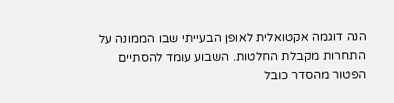הנה דוגמה אקטואלית לאופן הבעייתי שבו הממונה על התחרות מקבלת החלטות. השבוע עומד להסתיים הפטור מהסדר כובל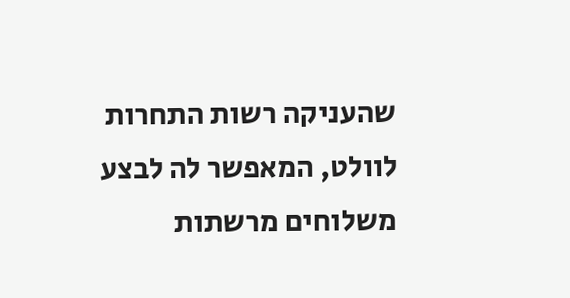שהעניקה רשות התחרות לוולט, המאפשר לה לבצע משלוחים מרשתות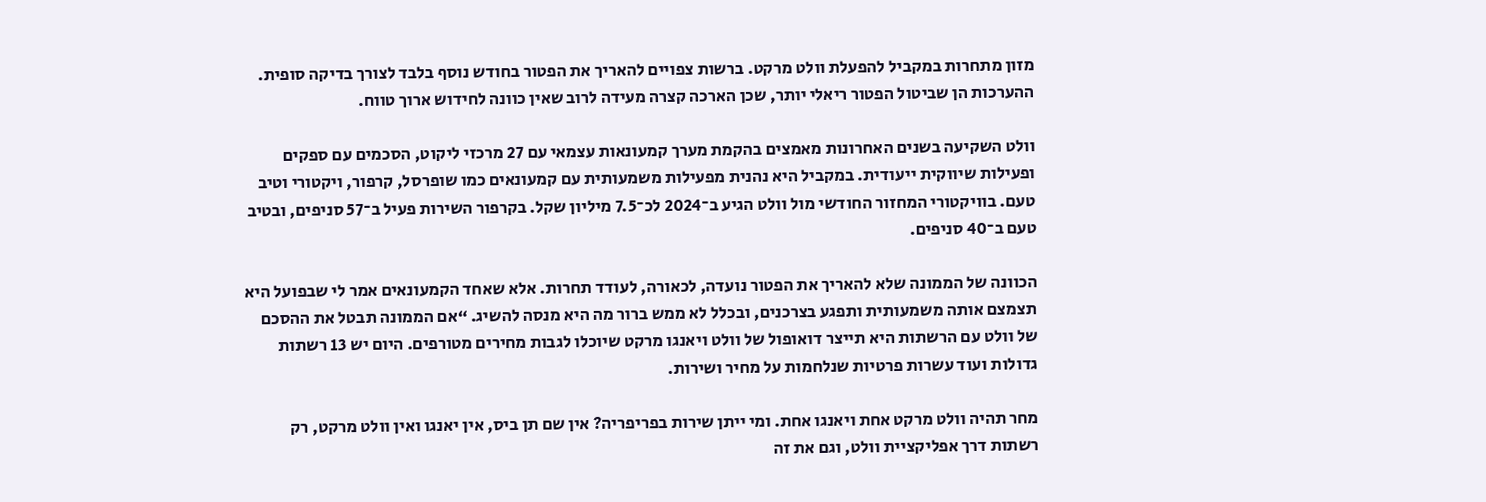מזון מתחרות במקביל להפעלת וולט מרקט. ברשות צפויים להאריך את הפטור בחודש נוסף בלבד לצורך בדיקה סופית. ההערכות הן שביטול הפטור ריאלי יותר, שכן הארכה קצרה מעידה לרוב שאין כוונה לחידוש ארוך טווח.

וולט השקיעה בשנים האחרונות מאמצים בהקמת מערך קמעונאות עצמאי עם 27 מרכזי ליקוט, הסכמים עם ספקים ופעילות שיווקית ייעודית. במקביל היא נהנית מפעילות משמעותית עם קמעונאים כמו שופרסל, קרפור, ויקטורי וטיב טעם. בוויקטורי המחזור החודשי מול וולט הגיע ב־2024 לכ־7.5 מיליון שקל. בקרפור השירות פעיל ב־57 סניפים, ובטיב טעם ב־40 סניפים.

הכוונה של הממונה שלא להאריך את הפטור נועדה, לכאורה, לעודד תחרות. אלא שאחד הקמעונאים אמר לי שבפועל היא תצמצם אותה משמעותית ותפגע בצרכנים, ובכלל לא ממש ברור מה היא מנסה להשיג. “אם הממונה תבטל את ההסכם של וולט עם הרשתות היא תייצר דואופול של וולט ויאנגו מרקט שיוכלו לגבות מחירים מטורפים. היום יש 13 רשתות גדולות ועוד עשרות פרטיות שנלחמות על מחיר ושירות.

מחר תהיה וולט מרקט אחת ויאנגו אחת. ומי ייתן שירות בפריפריה? אין שם תן ביס, אין יאנגו ואין וולט מרקט, רק רשתות דרך אפליקציית וולט, וגם את זה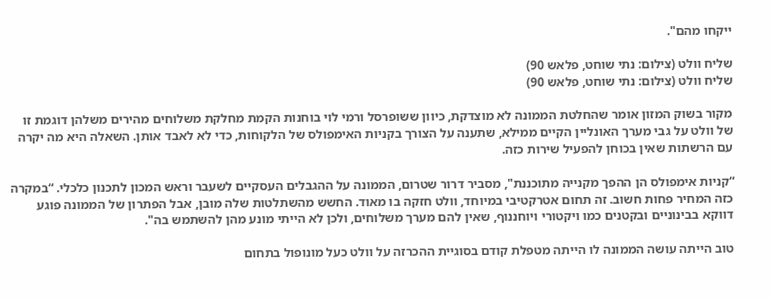ייקחו מהם".

שליח וולט (צילום: נתי שוחט, פלאש 90)
שליח וולט (צילום: נתי שוחט, פלאש 90)

מקור בשוק המזון אומר שהחלטת הממונה לא מוצדקת, כיוון ששופרסל ורמי לוי בוחנות הקמת מחלקת משלוחים מהירים משלהן דוגמת זו של וולט על גבי מערך האונליין הקיים ממילא, שתענה על הצורך בקניות האימפולס של הלקוחות, כדי לא לאבד אותן. השאלה היא מה יקרה עם הרשתות שאין בכוחן להפעיל שירות כזה.

“קניות אימפולס הן ההפך מקנייה מתוכננת", מסביר דרור שטרום, הממונה על ההגבלים העסקיים לשעבר וראש המכון לתכנון כלכלי. “במקרה כזה המחיר פחות חשוב. זה תחום אטרקטיבי במיוחד, וולט חזקה בו מאוד. החשש מהשתלטות שלה מובן, אבל הפתרון של הממונה פוגע דווקא בבינוניים ובקטנים כמו ויקטורי ויוחננוף, שאין להם מערך משלוחים, ולכן לא הייתי מונע מהן להשתמש בה".

טוב הייתה עושה הממונה לו הייתה מטפלת קודם בסוגיית ההכרזה על וולט כעל מונופול בתחום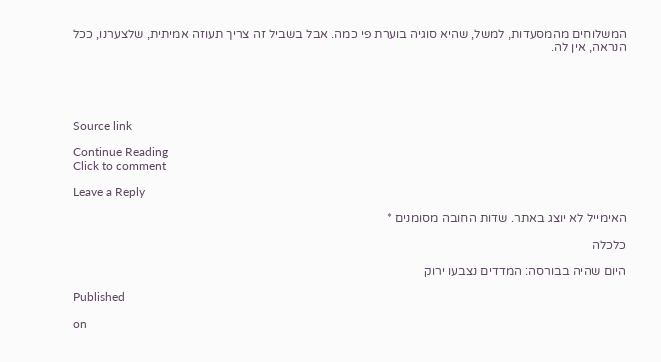המשלוחים מהמסעדות, למשל, שהיא סוגיה בוערת פי כמה. אבל בשביל זה צריך תעוזה אמיתית, שלצערנו, ככל הנראה, אין לה.





Source link

Continue Reading
Click to comment

Leave a Reply

האימייל לא יוצג באתר. שדות החובה מסומנים *

כלכלה

היום שהיה בבורסה: המדדים נצבעו ירוק

Published

on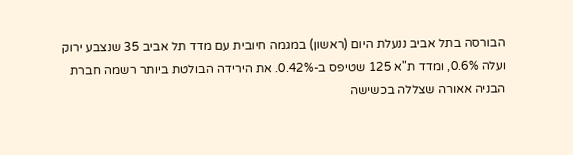הבורסה בתל אביב ננעלת היום (ראשון) במגמה חיובית עם מדד תל אביב 35 שנצבע ירוק ועלה 0.6%, ומדד ת"א 125 שטיפס ב-0.42%. את הירידה הבולטת ביותר רשמה חברת הבניה אאורה שצללה בכשישה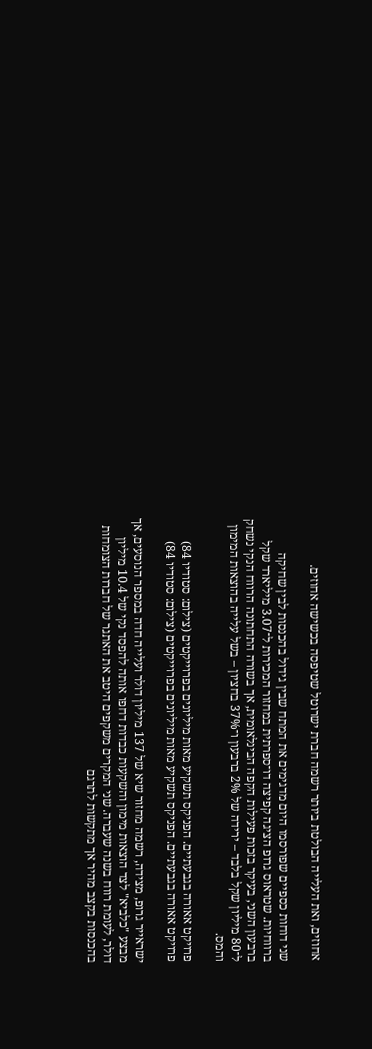אחוזים, ואת העלייה הבולטת ביותר רשמה חברת ישרוטל שטיפסה בכשישה אחוזים.

שני דוחות כספיים שפורסמו היום מדגימים את המתח שבין גידול בהכנסות לבין שחיקה ברווחיות. שטראוס גרופ הציגה קפיצה דו־ספרתית במחזור המכירות ל־3.07 מיליארד שקל ברבעון השני, בעיקר בזכות פעילות הקפה הבינלאומית, אך בשורה התחתונה הרווח הנקי נשחק ל־80 מיליון שקל בלבד – ירידה של 2% ברבעון ו־37% בחציון – בשל עלייה בהוצאות המימון והמס.

פרויקט אאורה בגבעתיים. הפניקס תשקיע מאות מיליונים בפרוייקטים (צילום: סטודיו 84)
פרויקט אאורה בגבעתיים. הפניקס תשקיע מאות מיליונים בפרוייקטים (צילום: סטודיו 84)

ישראייר גרופ, מצידה, רשמה מחזור שיא של 137 מיליון דולר ועלייה חדה במספר הנוסעים, אך מבצע "כלביא" לצד הוצאות מימון והשקעות כבדות דחפו אותה להפסד נקי של 10.4 מיליון דולר, לעומת רווח בשנה שעברה. שני המקרים משקפים היטב את האתגר של חברות הצומחות בהכנסות בקצב מהיר אך מתקשות לתרגם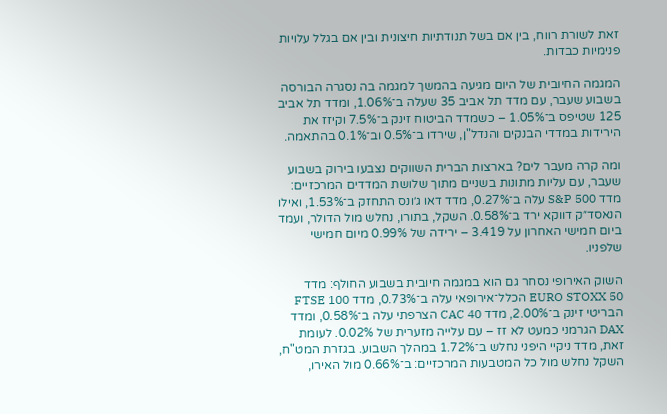זאת לשורת רווח, בין אם בשל תנודתיות חיצונית ובין אם בגלל עלויות פנימיות כבדות.

המגמה החיובית של היום מגיעה בהמשך למגמה בה נסגרה הבורסה בשבוע שעבר, עם מדד תל אביב 35 שעלה ב־1.06%, ומדד תל אביב 125 שטיפס ב־1.05% – כשמדד הביטוח זינק ב־7.5% וקיזז את הירידות במדדי הבנקים והנדל"ן, שירדו ב־0.5% וב־0.1% בהתאמה.

ומה קרה מעבר לים? בארצות הברית השווקים נצבעו בירוק בשבוע שעבר, עם עליות מתונות בשניים מתוך שלושת המדדים המרכזיים: מדד S&P 500 עלה ב־0.27%, מדד דאו ג׳ונס התחזק ב־1.53%, ואילו הנאסד״ק דווקא ירד ב־0.58%. השקל, בתורו, נחלש מול הדולר, ועמד ביום חמישי האחרון על 3.419 – ירידה של 0.99% מיום חמישי שלפניו.

השוק האירופי נסחר גם הוא במגמה חיובית בשבוע החולף: מדד EURO STOXX 50 הכלל־אירופאי עלה ב־0.73%, מדד FTSE 100 הבריטי זינק ב־2.00%, מדד CAC 40 הצרפתי עלה ב־0.58%, ומדד DAX הגרמני כמעט לא זז – עם עלייה מזערית של 0.02%. לעומת זאת, מדד ניקיי היפני נחלש ב־1.72% במהלך השבוע. בגזרת המט"ח, השקל נחלש מול כל המטבעות המרכזיים: ב־0.66% מול האירו,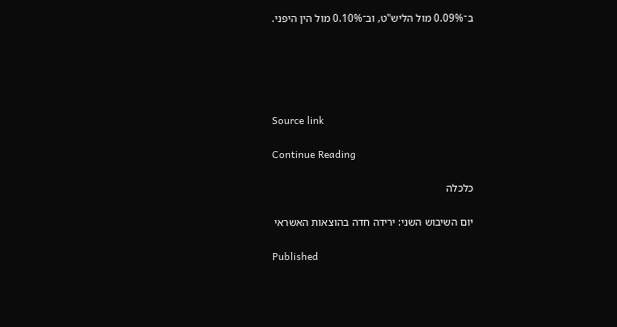ב־0.09% מול הליש"ט, וב־0.10% מול הין היפני.





Source link

Continue Reading

כלכלה

יום השיבוש השני: ירידה חדה בהוצאות האשראי

Published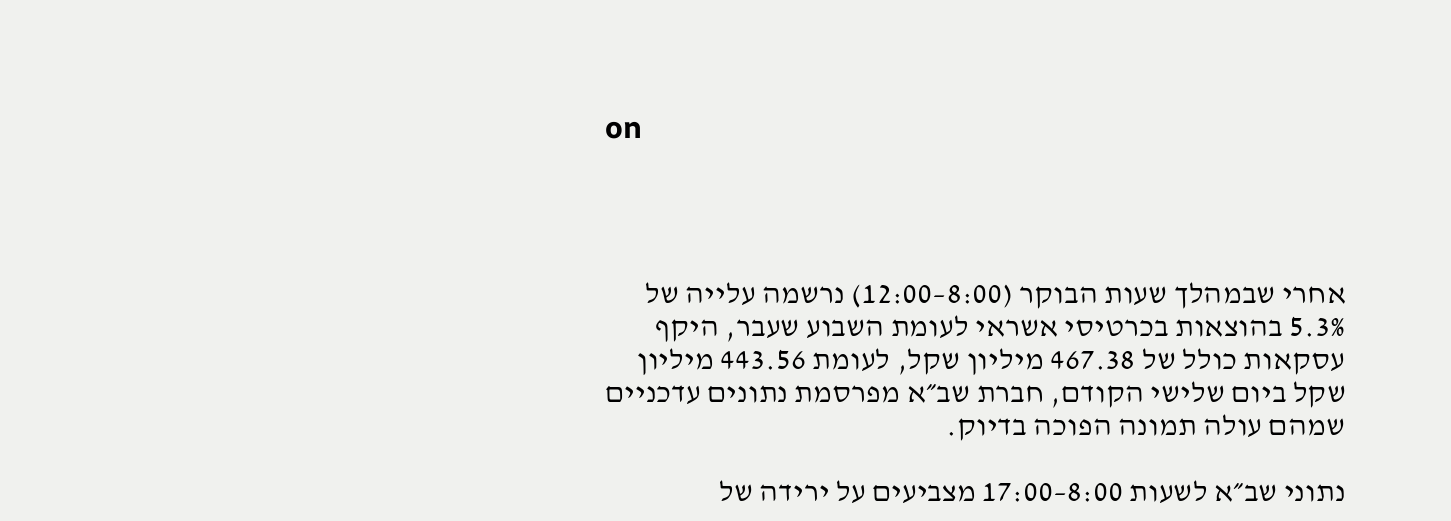on




אחרי שבמהלך שעות הבוקר (8:00–12:00) נרשמה עלייה של 5.3% בהוצאות בכרטיסי אשראי לעומת השבוע שעבר, היקף עסקאות כולל של 467.38 מיליון שקל, לעומת 443.56 מיליון שקל ביום שלישי הקודם, חברת שב״א מפרסמת נתונים עדכניים שמהם עולה תמונה הפוכה בדיוק.

נתוני שב״א לשעות 8:00–17:00 מצביעים על ירידה של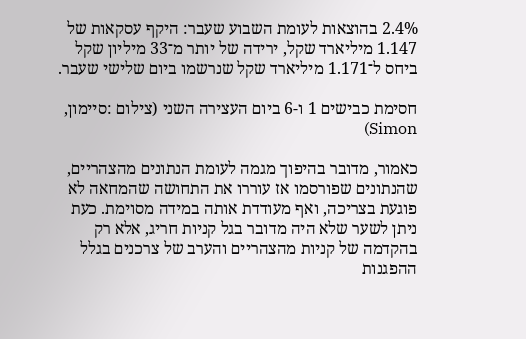2.4% בהוצאות לעומת השבוע שעבר: היקף עסקאות של 1.147 מיליארד שקל, ירידה של יותר מ־33 מיליון שקל ביחס ל־1.171 מיליארד שקל שנרשמו ביום שלישי שעבר.

חסימת כבישים 1 ו-6 ביום העצירה השני (צילום :סיימון, Simon)

כאמור, מדובר בהיפוך מגמה לעומת הנתונים מהצהריים, שהנתונים שפורסמו אז עוררו את התחושה שהמחאה לא פוגעת בצריכה, ואף מעודדת אותה במידה מסוימת. כעת ניתן לשער שלא היה מדובר בגל קניות חריג, אלא רק בהקדמה של קניות מהצהריים והערב של צרכנים בגלל ההפגנות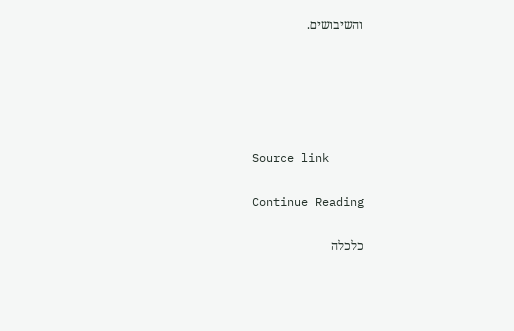והשיבושים.





Source link

Continue Reading

כלכלה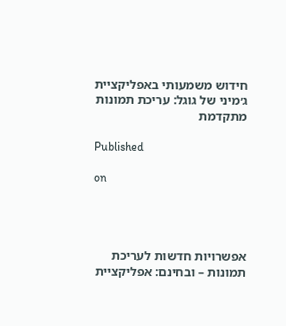חידוש משמעותי באפליקציית ג׳מיני של גוגל: עריכת תמונות מתקדמת

Published

on




אפשרויות חדשות לעריכת תמונות – ובחינם: אפליקציית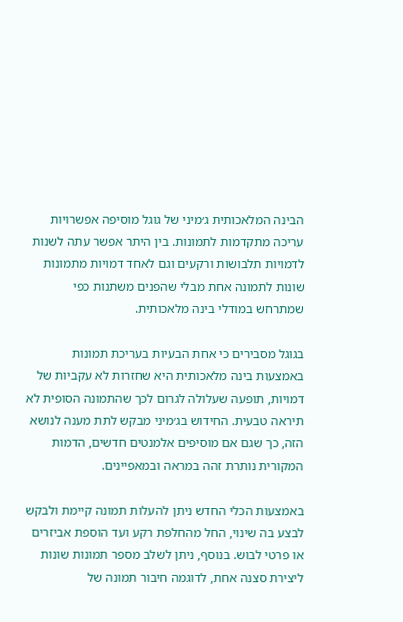הבינה המלאכותית ג׳מיני של גוגל מוסיפה אפשרויות עריכה מתקדמות לתמונות. בין היתר אפשר עתה לשנות לדמויות תלבושות ורקעים וגם לאחד דמויות מתמונות שונות לתמונה אחת מבלי שהפנים משתנות כפי שמתרחש במודלי בינה מלאכותית.

בגוגל מסבירים כי אחת הבעיות בעריכת תמונות באמצעות בינה מלאכותית היא שחזרות לא עקביות של דמויות, תופעה שעלולה לגרום לכך שהתמונה הסופית לא תיראה טבעית. החידוש בג׳מיני מבקש לתת מענה לנושא הזה, כך שגם אם מוסיפים אלמנטים חדשים, הדמות המקורית נותרת זהה במראה ובמאפיינים.

באמצעות הכלי החדש ניתן להעלות תמונה קיימת ולבקש לבצע בה שינוי, החל מהחלפת רקע ועד הוספת אביזרים או פרטי לבוש. בנוסף, ניתן לשלב מספר תמונות שונות ליצירת סצנה אחת, לדוגמה חיבור תמונה של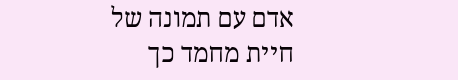אדם עם תמונה של חיית מחמד כך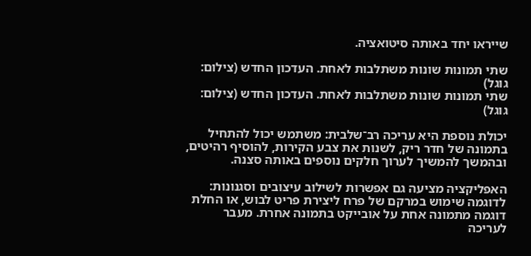שייראו יחד באותה סיטואציה.

שתי תמונות שונות משתלבות לאחת. העדכון החדש (צילום: גוגל)
שתי תמונות שונות משתלבות לאחת. העדכון החדש (צילום: גוגל)

יכולת נוספת היא עריכה רב־שלבית: משתמש יכול להתחיל בתמונה של חדר ריק, לשנות את צבע הקירות, להוסיף רהיטים, ובהמשך להמשיך לערוך חלקים נוספים באותה סצנה.

האפליקציה מציעה גם אפשרות לשילוב עיצובים וסגנונות: לדוגמה שימוש במרקם של פרח ליצירת פריט לבוש, או החלת דוגמה מתמונה אחת על אובייקט בתמונה אחרת. מעבר לעריכה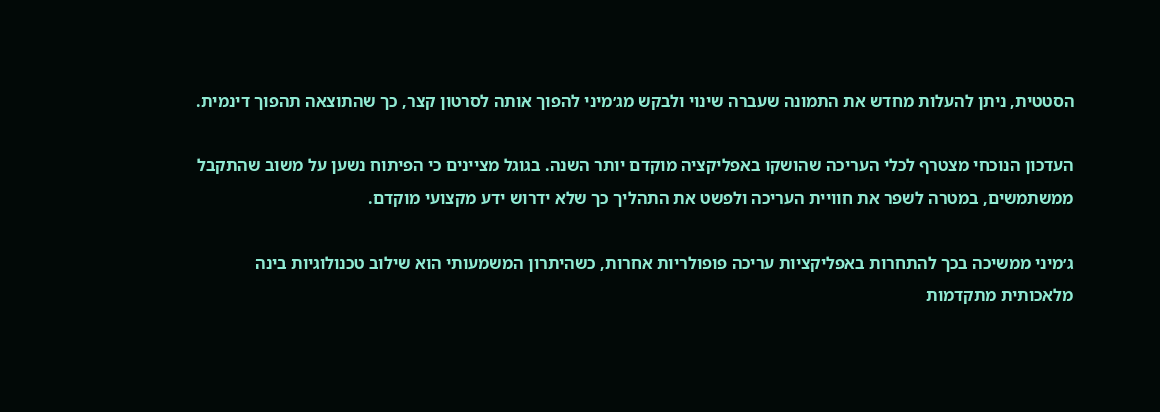הסטטית, ניתן להעלות מחדש את התמונה שעברה שינוי ולבקש מג׳מיני להפוך אותה לסרטון קצר, כך שהתוצאה תהפוך דינמית.

העדכון הנוכחי מצטרף לכלי העריכה שהושקו באפליקציה מוקדם יותר השנה. בגוגל מציינים כי הפיתוח נשען על משוב שהתקבל ממשתמשים, במטרה לשפר את חוויית העריכה ולפשט את התהליך כך שלא ידרוש ידע מקצועי מוקדם.

ג׳מיני ממשיכה בכך להתחרות באפליקציות עריכה פופולריות אחרות, כשהיתרון המשמעותי הוא שילוב טכנולוגיות בינה מלאכותית מתקדמות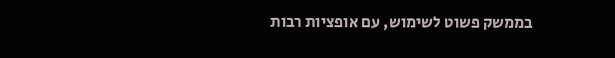בממשק פשוט לשימוש, עם אופציות רבות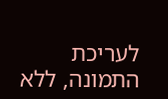לעריכת התמונה, ללא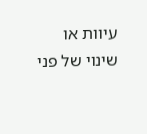עיוות או שינוי של פני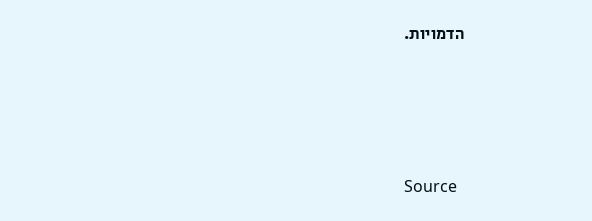הדמויות.





Source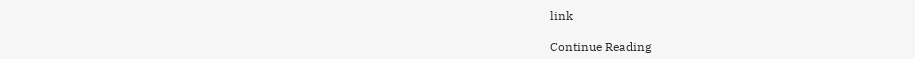link

Continue Reading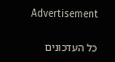Advertisement

כל העדכונים